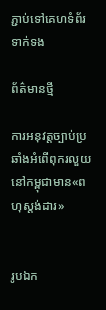ភ្ជាប់ទៅគេហទំព័រទាក់ទង

ព័ត៌មានថ្មី

ការអនុវត្តច្បាប់ប្រឆាំងអំពើពុករលួយនៅកម្ពុជាមាន«ពហុស្តង់ដារ»


រូបឯក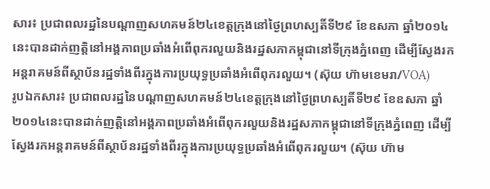សារ៖ ប្រជាពលរដ្ឋនៃបណ្តាញសហគមន៍២៤ខេត្តក្រុងនៅថ្ងៃព្រហស្បតិ៍ទី២៩ ខែឧសភា ឆ្នាំ២០១៤នេះបានដាក់ញត្តិនៅអង្គភាពប្រឆាំងអំពើពុករលួយនិងរដ្ឋសភាកម្ពុជានៅទីក្រុងភ្នំពេញ ដើម្បីស្វែងរកអន្តរាគមន៍ពីស្ថាប័នរដ្ឋទាំងពីរក្នុងការប្រយុទ្ធប្រឆាំងអំពើពុករលួយ។ (ស៊ុយ ហ៊ាមខេមរា/VOA)
រូបឯកសារ៖ ប្រជាពលរដ្ឋនៃបណ្តាញសហគមន៍២៤ខេត្តក្រុងនៅថ្ងៃព្រហស្បតិ៍ទី២៩ ខែឧសភា ឆ្នាំ២០១៤នេះបានដាក់ញត្តិនៅអង្គភាពប្រឆាំងអំពើពុករលួយនិងរដ្ឋសភាកម្ពុជានៅទីក្រុងភ្នំពេញ ដើម្បីស្វែងរកអន្តរាគមន៍ពីស្ថាប័នរដ្ឋទាំងពីរក្នុងការប្រយុទ្ធប្រឆាំងអំពើពុករលួយ។ (ស៊ុយ ហ៊ាម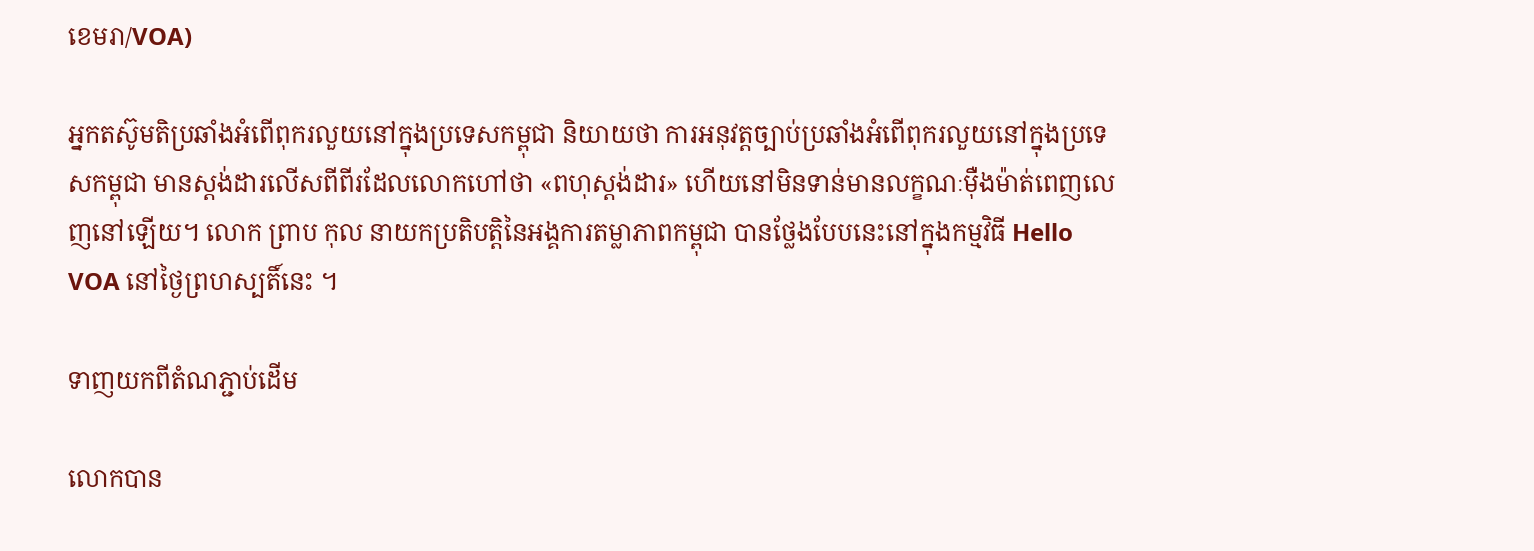ខេមរា/VOA)

អ្នកតស៊ូមតិប្រឆាំងអំពើពុករលួយនៅក្នុងប្រទេសកម្ពុជា និយាយថា ការអនុវត្តច្បាប់ប្រឆាំងអំពើពុករលួយនៅក្នុងប្រទេសកម្ពុជា មានស្តង់ដារលើសពីពីរដែលលោកហៅថា «ពហុស្តង់ដារ» ហើយនៅមិនទាន់មានលក្ខណៈម៉ឺងម៉ាត់ពេញលេញនៅឡើយ។ លោក ព្រាប កុល នាយកប្រតិបត្តិនៃអង្គការតម្លាភាពកម្ពុជា បានថ្លែងបែបនេះនៅក្នុងកម្មវិធី Hello VOA នៅថ្ងៃព្រហស្បតិ៍នេះ ។

ទាញយកពីតំណភ្ជាប់ដើម

លោកបាន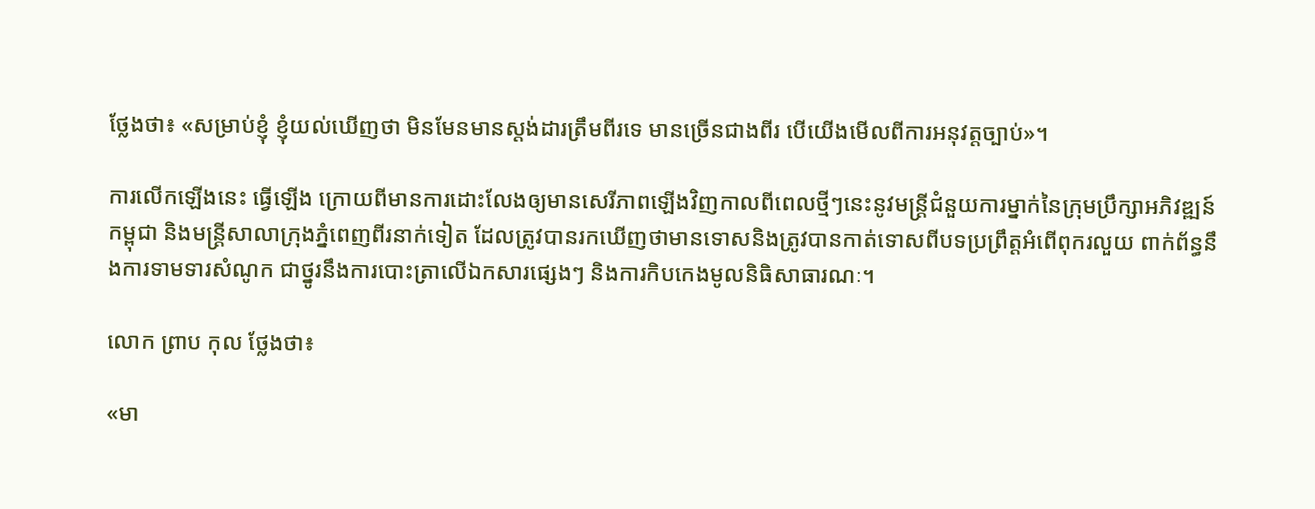ថ្លែងថា៖ «សម្រាប់ខ្ញុំ ខ្ញុំយល់ឃើញថា មិនមែនមានស្តង់ដារត្រឹមពីរទេ មានច្រើនជាងពីរ បើយើងមើលពីការអនុវត្តច្បាប់»។

ការលើកឡើងនេះ ធ្វើឡើង ក្រោយពីមានការដោះលែងឲ្យមានសេរីភាពឡើងវិញកាលពីពេលថ្មីៗនេះនូវមន្ត្រីជំនួយការម្នាក់នៃក្រុមប្រឹក្សាអភិវឌ្ឍន៍កម្ពុជា និងមន្ត្រីសាលាក្រុងភ្នំពេញពីរនាក់ទៀត ដែលត្រូវបានរកឃើញថាមានទោសនិងត្រូវបានកាត់ទោសពីបទប្រព្រឹត្តអំពើពុករលួយ ពាក់ព័ន្ធនឹងការទាមទារសំណូក ជាថ្នូរនឹងការបោះត្រាលើឯកសារផ្សេងៗ និងការកិបកេងមូលនិធិសាធារណៈ។

លោក ព្រាប កុល ថ្លែងថា៖

«មា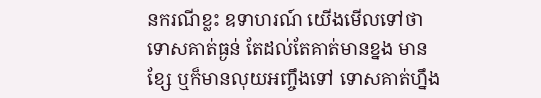នករណីខ្លះ ឧទាហរណ៍ យើងមើលទៅថា ទោសគាត់ធ្ងន់ តែដល់តែគាត់មានខ្នង មានខ្សែ ឬក៏មានលុយអញ្ចឹងទៅ ទោសគាត់ហ្នឹង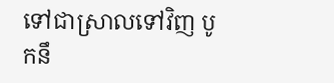ទៅជាស្រាលទៅវិញ បូកនឹ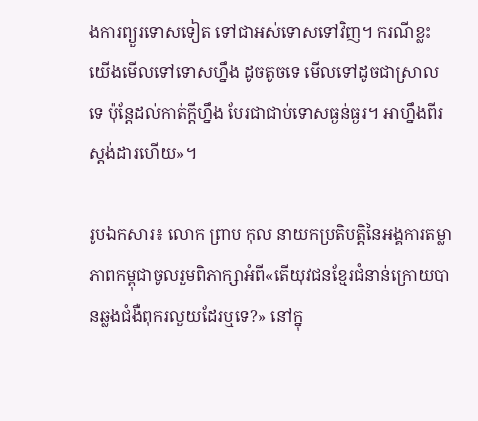ងការព្យួរទោសទៀត ទៅជាអស់ទោសទៅវិញ។ ករណីខ្លះ យើងមើលទៅទោសហ្នឹង ដូចតូចទេ មើលទៅដូចជាស្រាលទេ ប៉ុន្តែដល់កាត់ក្តីហ្នឹង បែរជាជាប់ទោសធ្ងន់ធ្ងរ។ អាហ្នឹងពីរស្តង់ដារហើយ»។

រូបឯកសារ៖ លោក ព្រាប កុល នាយកប្រតិបត្តិនៃអង្គការតម្លាភាពកម្ពុជាចូលរួមពិភាក្សាអំពី«តើយុវជនខ្មែរជំនាន់ក្រោយបានឆ្លងជំងឺពុករលួយដែរឬទេ?» នៅក្នុ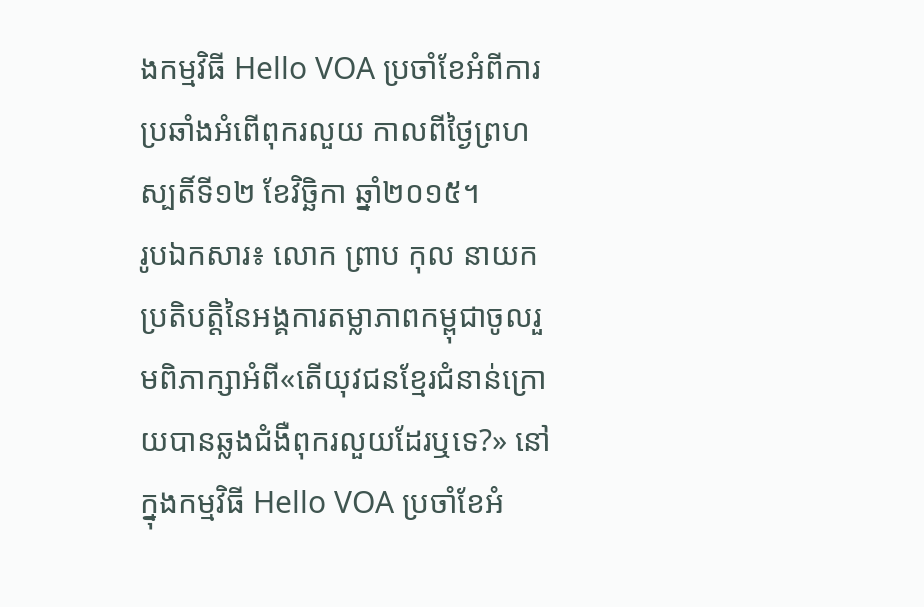ងកម្មវិធី Hello VOA ប្រចាំខែអំពីការប្រឆាំងអំពើពុករលួយ កាលពីថ្ងៃព្រហស្បតិ៍ទី១២ ខែវិច្ឆិកា ឆ្នាំ២០១៥។
រូបឯកសារ៖ លោក ព្រាប កុល នាយកប្រតិបត្តិនៃអង្គការតម្លាភាពកម្ពុជាចូលរួមពិភាក្សាអំពី«តើយុវជនខ្មែរជំនាន់ក្រោយបានឆ្លងជំងឺពុករលួយដែរឬទេ?» នៅក្នុងកម្មវិធី Hello VOA ប្រចាំខែអំ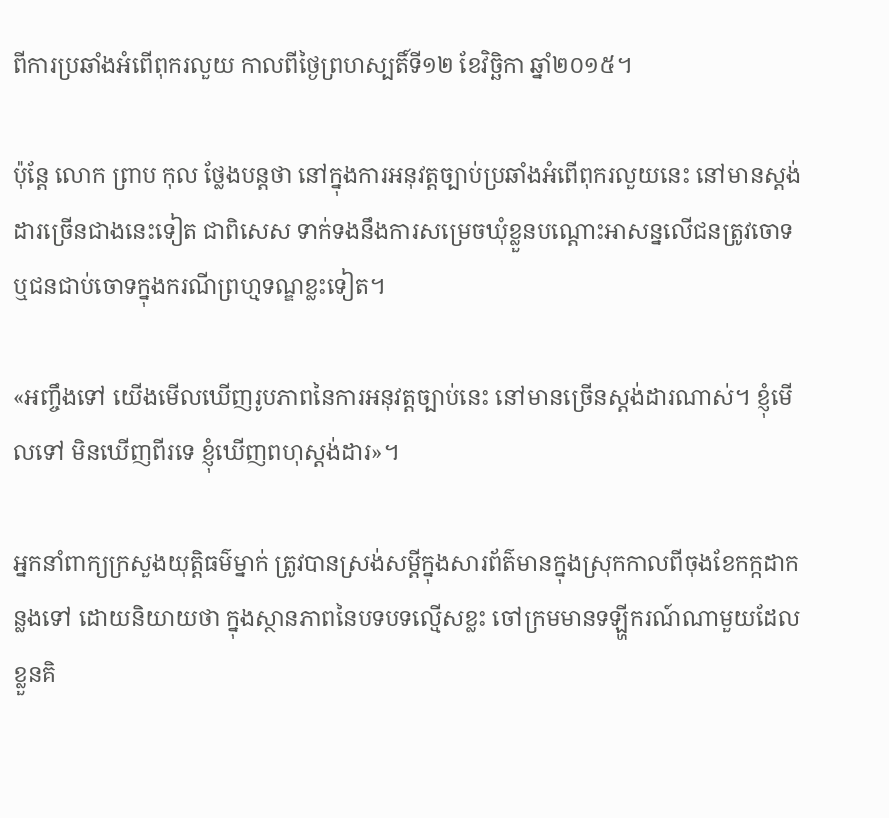ពីការប្រឆាំងអំពើពុករលួយ កាលពីថ្ងៃព្រហស្បតិ៍ទី១២ ខែវិច្ឆិកា ឆ្នាំ២០១៥។

ប៉ុន្តែ លោក ព្រាប កុល ថ្លែងបន្តថា នៅក្នុងការអនុវត្តច្បាប់ប្រឆាំងអំពើពុករលួយនេះ នៅមានស្តង់ដារច្រើនជាងនេះទៀត ជាពិសេស ទាក់ទងនឹងការសម្រេចឃុំខ្លួនបណ្ដោះអាសន្នលើជនត្រូវចោទឬជនជាប់ចោទក្នុងករណីព្រហ្មទណ្ឌខ្លះទៀត។

«អញ្ចឹងទៅ យើងមើលឃើញរូបភាពនៃការអនុវត្តច្បាប់នេះ នៅមានច្រើនស្តង់ដារណាស់។ ខ្ញុំមើលទៅ មិនឃើញពីរទេ ខ្ញុំឃើញពហុស្តង់ដារ»។

អ្នកនាំពាក្យក្រសួងយុត្តិធម៌ម្នាក់ ត្រូវបានស្រង់សម្ដីក្នុងសារព័ត៌មានក្នុងស្រុកកាលពីចុងខែកក្កដាកន្លងទៅ ដោយនិយាយថា ក្នុងស្ថានភាពនៃបទបទល្មើសខ្លះ ចៅក្រមមានទឡ្ហីករណ៍ណាមួយដែលខ្លួនគិ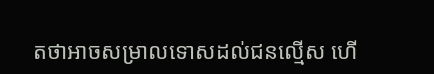តថាអាចសម្រាលទោសដល់ជនល្មើស ហើ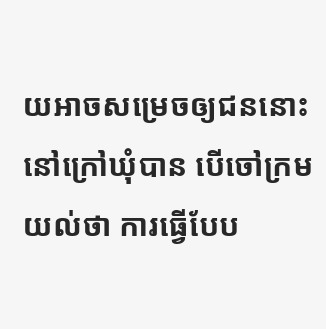យអាចសម្រេចឲ្យជននោះនៅក្រៅឃុំបាន បើចៅក្រម យល់ថា ការធ្វើបែប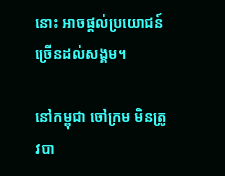នោះ អាចផ្ដល់ប្រយោជន៍ច្រើនដល់សង្គម។

នៅកម្ពុជា ចៅក្រម មិនត្រូវបា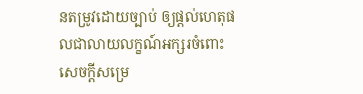នតម្រូវដោយច្បាប់ ឲ្យផ្ដល់ហេតុផលជាលាយលក្ខណ៍អក្សរចំពោះសេចក្ដីសម្រេ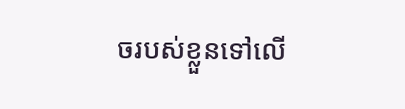ចរបស់ខ្លួនទៅលើ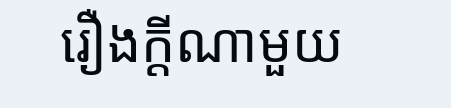រឿងក្ដីណាមួយ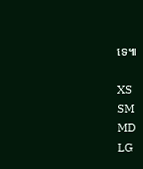ទេ៕

XS
SM
MD
LG